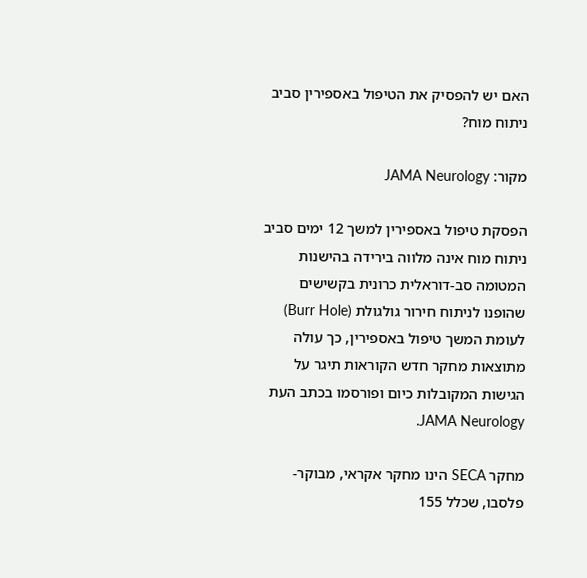האם יש להפסיק את הטיפול באספירין סביב ניתוח מוח?

מקור: JAMA Neurology

הפסקת טיפול באספירין למשך 12 ימים סביב ניתוח מוח אינה מלווה בירידה בהישנות המטומה סב-דוראלית כרונית בקשישים שהופנו לניתוח חירור גולגולת (Burr Hole) לעומת המשך טיפול באספירין, כך עולה מתוצאות מחקר חדש הקוראות תיגר על הגישות המקובלות כיום ופורסמו בכתב העת JAMA Neurology.

מחקר SECA הינו מחקר אקראי, מבוקר-פלסבו, שכלל 155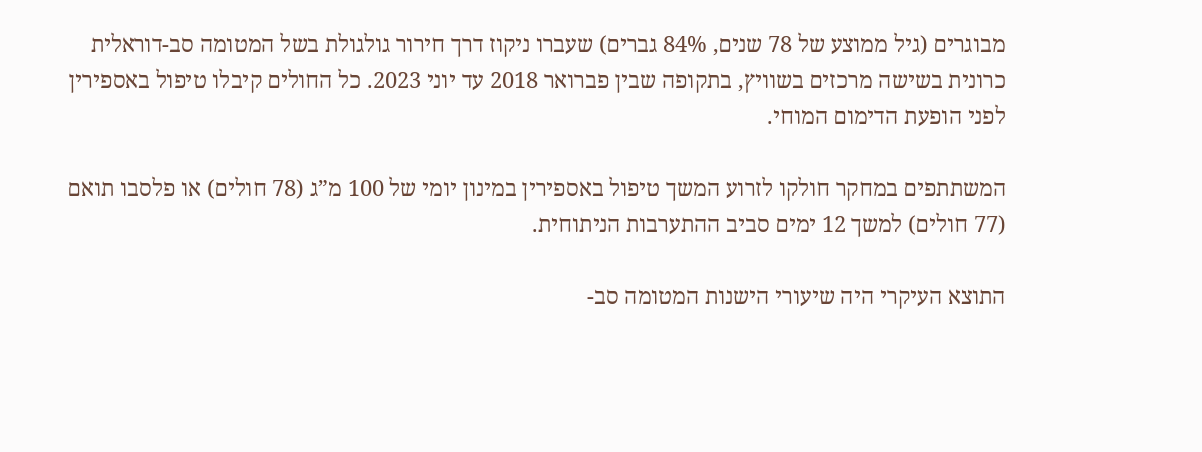מבוגרים (גיל ממוצע של 78 שנים, 84% גברים) שעברו ניקוז דרך חירור גולגולת בשל המטומה סב-דוראלית כרונית בשישה מרכזים בשוויץ, בתקופה שבין פברואר 2018 עד יוני 2023. כל החולים קיבלו טיפול באספירין לפני הופעת הדימום המוחי.

המשתתפים במחקר חולקו לזרוע המשך טיפול באספירין במינון יומי של 100 מ”ג (78 חולים) או פלסבו תואם (77 חולים) למשך 12 ימים סביב ההתערבות הניתוחית.

התוצא העיקרי היה שיעורי הישנות המטומה סב-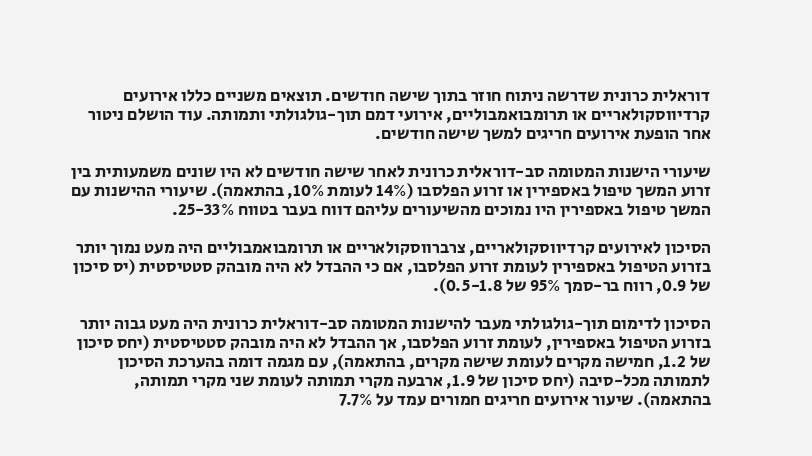דוראלית כרונית שדרשה ניתוח חוזר בתוך שישה חודשים. תוצאים משניים כללו אירועים קרדיווסקולאריים או תרומבואמבוליים, אירועי דמם תוך-גולגולתי ותמותה. עוד הושלם ניטור אחר הופעת אירועים חריגים למשך שישה חודשים.

שיעורי הישנות המטומה סב-דוראלית כרונית לאחר שישה חודשים לא היו שונים משמעותית בין זרוע המשך טיפול באספירין או זרוע הפלסבו (14% לעומת 10%, בהתאמה). שיעורי ההישנות עם המשך טיפול באספירין היו נמוכים מהשיעורים עליהם דווח בעבר בטווח 25-33%.

הסיכון לאירועים קרדיווסקולאריים, צרברווסקולאריים או תרומבואמבוליים היה מעט נמוך יותר בזרוע הטיפול באספירין לעומת זרוע הפלסבו, אם כי ההבדל לא היה מובהק סטטיסטית (יס סיכון של 0.9, רווח בר-סמך 95% של 0.5-1.8).

הסיכון לדימום תוך-גולגולתי מעבר להישנות המטומה סב-דוראלית כרונית היה מעט גבוה יותר בזרוע הטיפול באספירין, לעומת זרוע הפלסבו, אך ההבדל לא היה מובהק סטטיסטית (יחס סיכון של 1.2, חמישה מקרים לעומת שישה מקרים, בהתאמה), עם מגמה דומה בהערכת הסיכון לתמותה מכל-סיבה (יחס סיכון של 1.9, ארבעה מקרי תמותה לעומת שני מקרי תמותה, בהתאמה). שיעור אירועים חריגים חמורים עמד על 7.7%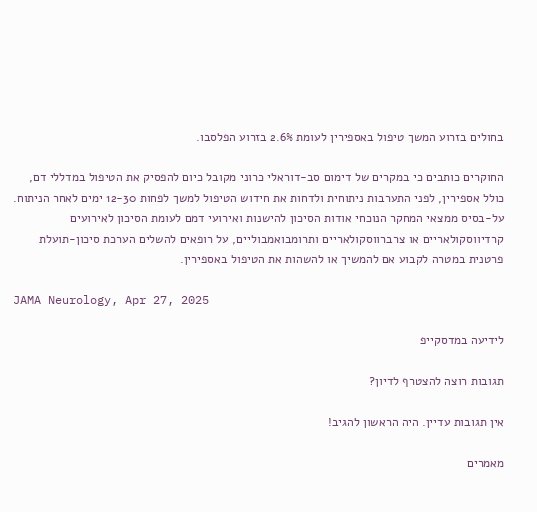בחולים בזרוע המשך טיפול באספירין לעומת 2.6% בזרוע הפלסבו.

החוקרים כותבים כי במקרים של דימום סב-דוראלי כרוני מקובל כיום להפסיק את הטיפול במדללי דם, כולל אספירין, לפני התערבות ניתוחית ולדחות את חידוש הטיפול למשך לפחות 12-30 ימים לאחר הניתוח. על-בסיס ממצאי המחקר הנוכחי אודות הסיכון להישנות ואירועי דמם לעומת הסיכון לאירועים קרדיווסקולאריים או צרברווסקולאריים ותרומבואמבוליים, על רופאים להשלים הערכת סיכון-תועלת פרטנית במטרה לקבוע אם להמשיך או להשהות את הטיפול באספירין.

JAMA Neurology, Apr 27, 2025

לידיעה במדסקייפ

תגובות רוצה להצטרף לדיון?

אין תגובות עדיין. היה הראשון להגיב!

מאמרים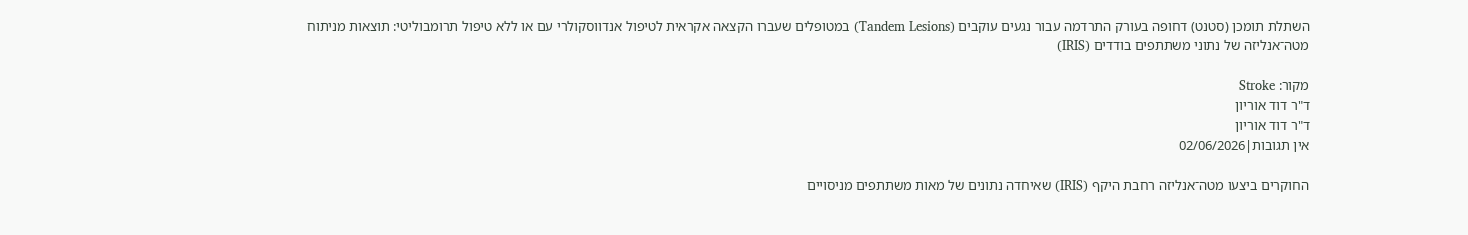השתלת תומכן (סטנט) דחופה בעורק התרדמה עבור נגעים עוקבים (Tandem Lesions) במטופלים שעברו הקצאה אקראית לטיפול אנדווסקולרי עם או ללא טיפול תרומבוליטי: תוצאות מניתוח מטה־אנליזה של נתוני משתתפים בודדים (IRIS)

מקור: Stroke
ד"ר דוד אוריון
ד"ר דוד אוריון
אין תגובות|02/06/2026

החוקרים ביצעו מטה־אנליזה רחבת היקף (IRIS) שאיחדה נתונים של מאות משתתפים מניסויים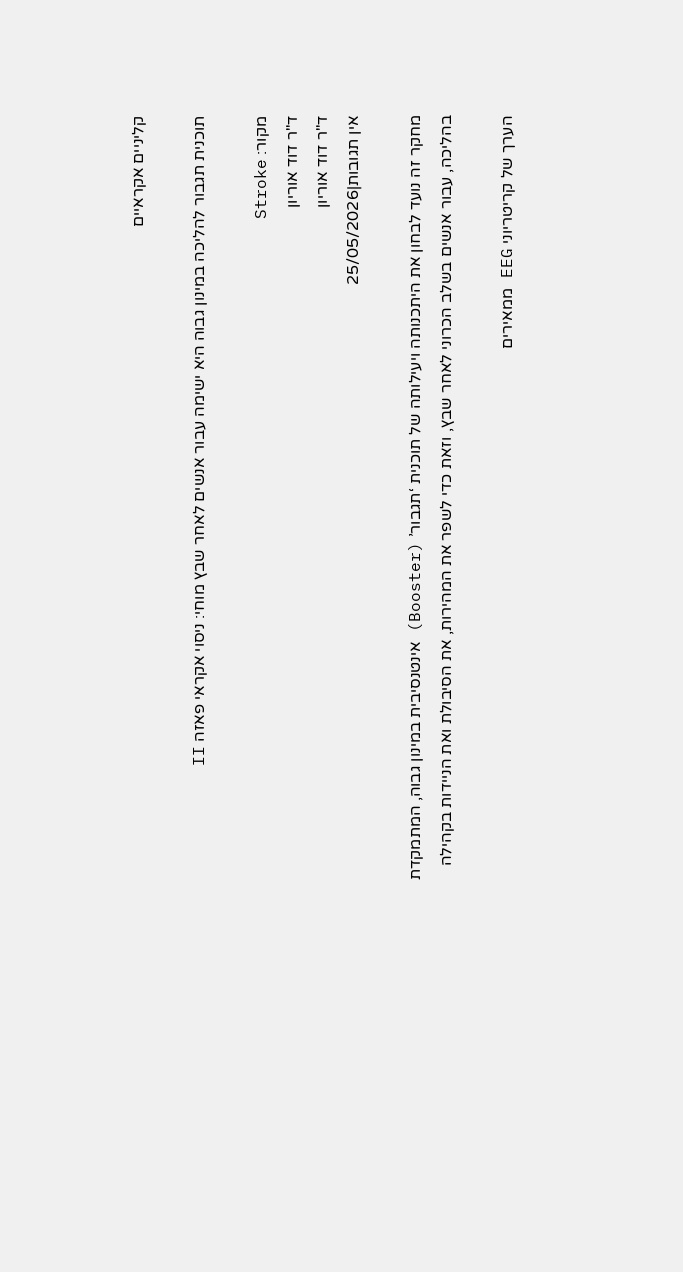קליניים אקראיים

תוכנית תגבור להליכה במינון גבוה היא ישימה עבור אנשים לאחר שבץ מוחי: ניסוי אקראי פאזה II

מקור: Stroke
ד"ר דוד אוריון
ד"ר דוד אוריון
אין תגובות|25/05/2026

מחקר זה נועד לבחון את היתכנותה ויעילותה של תוכנית ‘תגבור’ (Booster) אינטנסיבית במינון גבוה, המתמקדת בהליכה, עבור אנשים בשלב הכרוני לאחר שבץ, וזאת כדי לשפר את המהירות, את הסיבולת ואת הניידות בקהילה

הערך של קריטריוני EEG ממאירים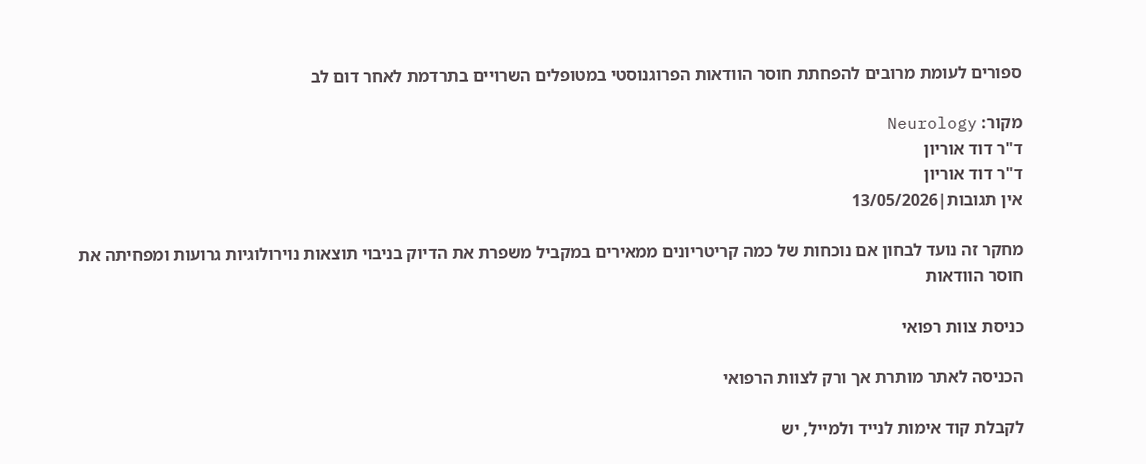ספורים לעומת מרובים להפחתת חוסר הוודאות הפרוגנוסטי במטופלים השרויים בתרדמת לאחר דום לב

מקור: Neurology
ד"ר דוד אוריון
ד"ר דוד אוריון
אין תגובות|13/05/2026

מחקר זה נועד לבחון אם נוכחות של כמה קריטריונים ממאירים במקביל משפרת את הדיוק בניבוי תוצאות נוירולוגיות גרועות ומפחיתה את חוסר הוודאות

כניסת צוות רפואי

הכניסה לאתר מותרת אך ורק לצוות הרפואי

לקבלת קוד אימות לנייד ולמייל, יש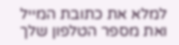למלא את כתובת המייל ואת מספר הטלפון שלך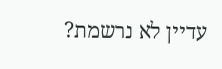עדיין לא נרשמת?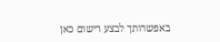באפשרותך לבצע רישום כאן